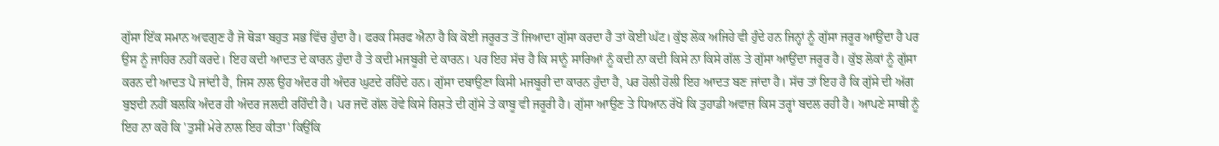ਗੁੱਸਾ ਇੱਕ ਸਮਾਨ ਅਵਗੁਣ ਹੈ ਜੋ ਥੋੜਾ ਬਹੁਤ ਸਭ ਵਿੱਚ ਹੁੰਦਾ ਹੈ। ਫਰਕ ਸਿਰਫ ਐਨਾ ਹੈ ਕਿ ਕੋਈ ਜਰੂਰਤ ਤੋਂ ਜਿਆਦਾ ਗੁੱਸਾ ਕਰਦਾ ਹੈ ਤਾਂ ਕੋਈ ਘੱਟ। ਕੁੱਝ ਲੋਕ ਅਜਿਹੇ ਵੀ ਹੁੰਦੇ ਹਨ ਜਿਨ੍ਹਾਂ ਨੂੰ ਗੁੱਸਾ ਜਰੂਰ ਆਉਂਦਾ ਹੈ ਪਰ ਉਸ ਨੂੰ ਜਾਹਿਰ ਨਹੀਂ ਕਰਦੇ। ਇਹ ਕਦੀ ਆਦਤ ਦੇ ਕਾਰਨ ਹੁੰਦਾ ਹੈ ਤੇ ਕਦੀ ਮਜਬੂਰੀ ਦੇ ਕਾਰਨ। ਪਰ ਇਹ ਸੱਚ ਹੈ ਕਿ ਸਾਨੂੰ ਸਾਰਿਆਂ ਨੂੰ ਕਦੀ ਨਾ ਕਦੀ ਕਿਸੇ ਨਾ ਕਿਸੇ ਗੱਲ ਤੇ ਗੁੱਸਾ ਆਉਂਦਾ ਜਰੂਰ ਹੈ। ਕੁੱਝ ਲੋਕਾਂ ਨੂੰ ਗੁੱਸਾ ਕਰਨ ਦੀ ਆਦਤ ਪੈ ਜਾਂਦੀ ਹੈ, ਜਿਸ ਨਾਲ ਉਹ ਅੰਦਰ ਹੀ ਅੰਦਰ ਘੁਟਦੇ ਰਹਿੰਦੇ ਹਨ। ਗੁੱਸਾ ਦਬਾਉਣਾ ਕਿਸੀ ਮਜਬੂਰੀ ਦਾ ਕਾਰਨ ਹੁੰਦਾ ਹੈ, ਪਰ ਹੋਲੀ ਹੋਲੀ ਇਹ ਆਦਤ ਬਣ ਜਾਂਦਾ ਹੈ। ਸੱਚ ਤਾਂ ਇਹ ਹੈ ਕਿ ਗੁੱਸੇ ਦੀ ਅੱਗ ਬੁਝਦੀ ਨਹੀਂ ਬਲਕਿ ਅੰਦਰ ਹੀ ਅੰਦਰ ਜਲਦੀ ਰਹਿੰਦੀ ਹੈ। ਪਰ ਜਦੋਂ ਗੱਲ ਹੋਵੇ ਕਿਸੇ ਰਿਸ਼ਤੇ ਦੀ ਗੁੱਸੇ ਤੇ ਕਾਬੂ ਵੀ ਜਰੂਰੀ ਹੈ। ਗੁੱਸਾ ਆਉਣ ਤੇ ਧਿਆਨ ਰੱਖੋ ਕਿ ਤੁਹਾਡੀ ਅਵਾਜ਼ ਕਿਸ ਤਰ੍ਹਾਂ ਬਦਲ ਰਹੀ ਹੈ। ਆਪਣੇ ਸਾਥੀ ਨੂੰ ਇਹ ਨਾ ਕਹੋ ਕਿ 'ਤੁਸੀਂ ਮੇਰੇ ਨਾਲ ਇਹ ਕੀਤਾ' ਕਿਉਂਕਿ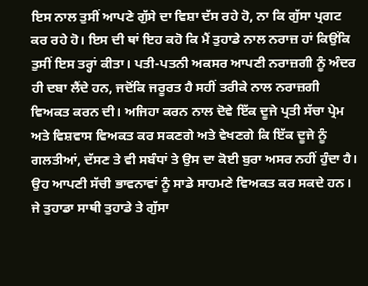ਇਸ ਨਾਲ ਤੁਸੀਂ ਆਪਣੇ ਗੁੱਸੇ ਦਾ ਵਿਸ਼ਾ ਦੱਸ ਰਹੇ ਹੋ, ਨਾ ਕਿ ਗੁੱਸਾ ਪ੍ਰਗਟ ਕਰ ਰਹੇ ਹੋ। ਇਸ ਦੀ ਥਾਂ ਇਹ ਕਹੋ ਕਿ ਮੈਂ ਤੁਹਾਡੇ ਨਾਲ ਨਰਾਜ਼ ਹਾਂ ਕਿਉਂਕਿ ਤੁਸੀਂ ਇਸ ਤਰ੍ਹਾਂ ਕੀਤਾ। ਪਤੀ-ਪਤਨੀ ਅਕਸਰ ਆਪਣੀ ਨਰਾਜ਼ਗੀ ਨੂੰ ਅੰਦਰ ਹੀ ਦਬਾ ਲੈਂਦੇ ਹਨ, ਜਦੋਂਕਿ ਜਰੂਰਤ ਹੈ ਸਹੀਂ ਤਰੀਕੇ ਨਾਲ ਨਰਾਜ਼ਗੀ ਵਿਅਕਤ ਕਰਨ ਦੀ। ਅਜਿਹਾ ਕਰਨ ਨਾਲ ਦੋਵੇ ਇੱਕ ਦੂਜੇ ਪ੍ਰਤੀ ਸੱਚਾ ਪ੍ਰੇਮ ਅਤੇ ਵਿਸ਼ਵਾਸ ਵਿਅਕਤ ਕਰ ਸਕਣਗੇ ਅਤੇ ਵੇਖਣਗੇ ਕਿ ਇੱਕ ਦੂਜੇ ਨੂੰ ਗਲਤੀਆਂ, ਦੱਸਣ ਤੇ ਵੀ ਸਬੰਧਾਂ ਤੇ ਉਸ ਦਾ ਕੋਈ ਬੁਰਾ ਅਸਰ ਨਹੀਂ ਹੁੰਦਾ ਹੈ। ਉਹ ਆਪਣੀ ਸੱਚੀ ਭਾਵਨਾਵਾਂ ਨੂੰ ਸਾਡੇ ਸਾਹਮਣੇ ਵਿਅਕਤ ਕਰ ਸਕਦੇ ਹਨ। ਜੇ ਤੁਹਾਡਾ ਸਾਥੀ ਤੁਹਾਡੇ ਤੇ ਗੁੱਸਾ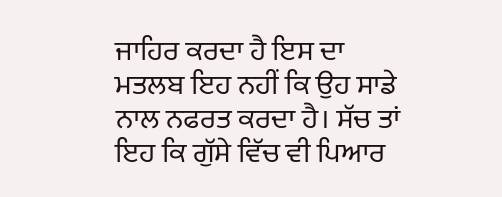ਜਾਹਿਰ ਕਰਦਾ ਹੈ ਇਸ ਦਾ ਮਤਲਬ ਇਹ ਨਹੀਂ ਕਿ ਉਹ ਸਾਡੇ ਨਾਲ ਨਫਰਤ ਕਰਦਾ ਹੈ। ਸੱਚ ਤਾਂ ਇਹ ਕਿ ਗੁੱਸੇ ਵਿੱਚ ਵੀ ਪਿਆਰ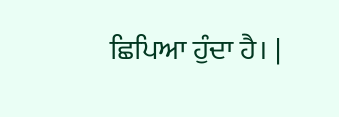ਛਿਪਿਆ ਹੁੰਦਾ ਹੈ। |